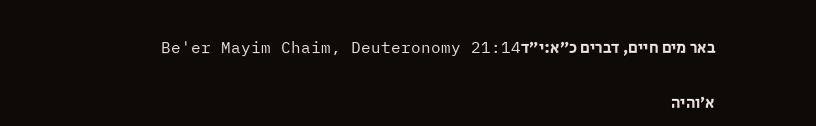באר מים חיים, דברים כ״א:י״דBe'er Mayim Chaim, Deuteronomy 21:14

א׳והיה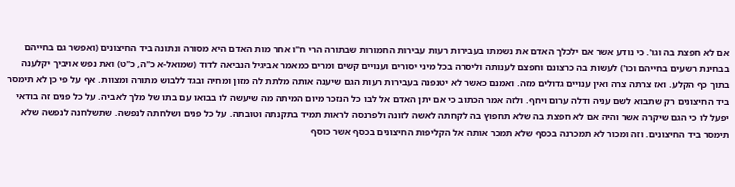אם לא חפצת בה וגו'. כי נודע אשר אם ילכלך האדם את נשמתו בעבירות רעות עבירות החמורות שבתורה הרי ח"ו אחר מות האדם היא מסורה ונתונה ביד החיצונים (ואפשר גם בחייהם בבחינת רשעים בחייהם וכו') לעשות בה כרצונם וחפצם לענותה וליסרה בכל מיני יסורים וענויים קשים ומרים כמאמר אביגיל הנביאה לדוד (שמואל-א כ"ה, כ"ט) ואת נפש אויביך יקלענה בתוך כף הקלע. ואז צרתה צרה ואין ענויים גדולים מזה. ואמנם כאשר לא יטנפנה בעבירות רעות הגם שיענה אותה מלתת לה מזון ומחיה ובגד ללבוש מתורה ומצוות. אף על פי כן לא תימסר ביד החיצונים רק שתבוא לשם עניה ודלה ערום ויחף. ולזה אמר הכתוב כי אם יתן האדם אל לבו כל הנזכר מיום המיתה מה שיעשה לו בבואו עם בתו של מלך לאביה. על כל פנים זה בודאי יפעל לו כי הגם שיקרה אשר והיה אם לא חפצת בה שלא תחפוץ בה לקחתה לאשה לזונה ולפרנסה לראות תמיד בתקנתה וטובתה. על כל פנים ושלחתה לנפשה. שתשלחנה לנפשה שלא תימסר ביד החיצונים. וזה ומכור לא תמכרנה בכסף שלא תמכר אותה אל הקליפות החיצונים בכסף אשר כוסף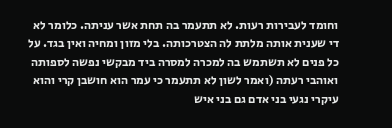וחומד לעבירות רעות. לא תתעמר בה תחת אשר עניתה. כלומר לא די שענית אותה מלתת לה הצטרכותה. בלי מזון ומחיה ואין בגד. על כל פנים לא תשתמש בה למכרה למסרה ביד מבקשי נפשה לספותה ואוהבי רעתה (ואמר לשון לא תתעמר כי עמר הוא חושבן קרי והוא עיקרי נגעי בני אדם גם בני איש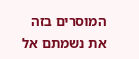המוסרים בזה את נשמתם אל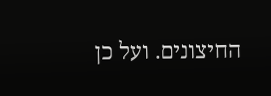החיצונים. ועל כן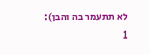לא תתעמר בה והבן):
1